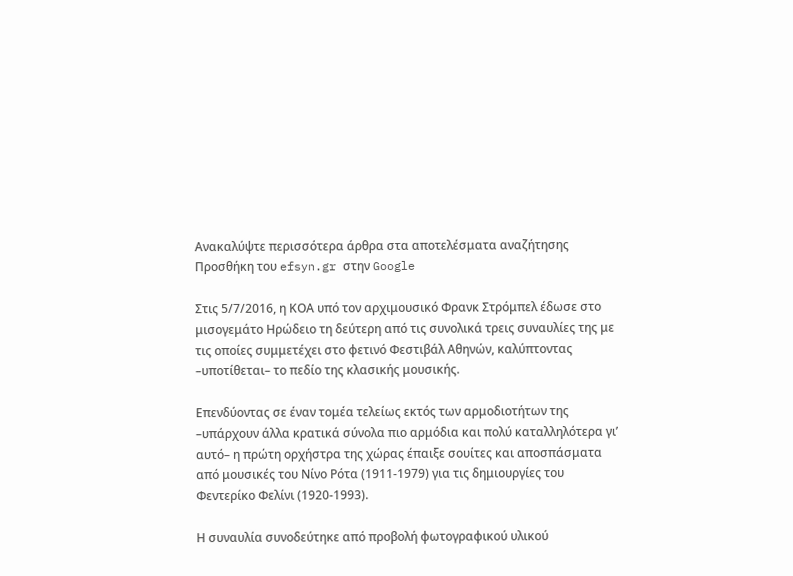Ανακαλύψτε περισσότερα άρθρα στα αποτελέσματα αναζήτησης
Προσθήκη του efsyn.gr στην Google

Στις 5/7/2016, η ΚΟΑ υπό τον αρχιμουσικό Φρανκ Στρόμπελ έδωσε στο μισογεμάτο Ηρώδειο τη δεύτερη από τις συνολικά τρεις συναυλίες της με τις οποίες συμμετέχει στο φετινό Φεστιβάλ Αθηνών, καλύπτοντας –υποτίθεται– το πεδίο της κλασικής μουσικής.

Επενδύοντας σε έναν τομέα τελείως εκτός των αρμοδιοτήτων της –υπάρχουν άλλα κρατικά σύνολα πιο αρμόδια και πολύ καταλληλότερα γι’ αυτό– η πρώτη ορχήστρα της χώρας έπαιξε σουίτες και αποσπάσματα από μουσικές του Νίνο Ρότα (1911-1979) για τις δημιουργίες του Φεντερίκο Φελίνι (1920-1993).

Η συναυλία συνοδεύτηκε από προβολή φωτογραφικού υλικού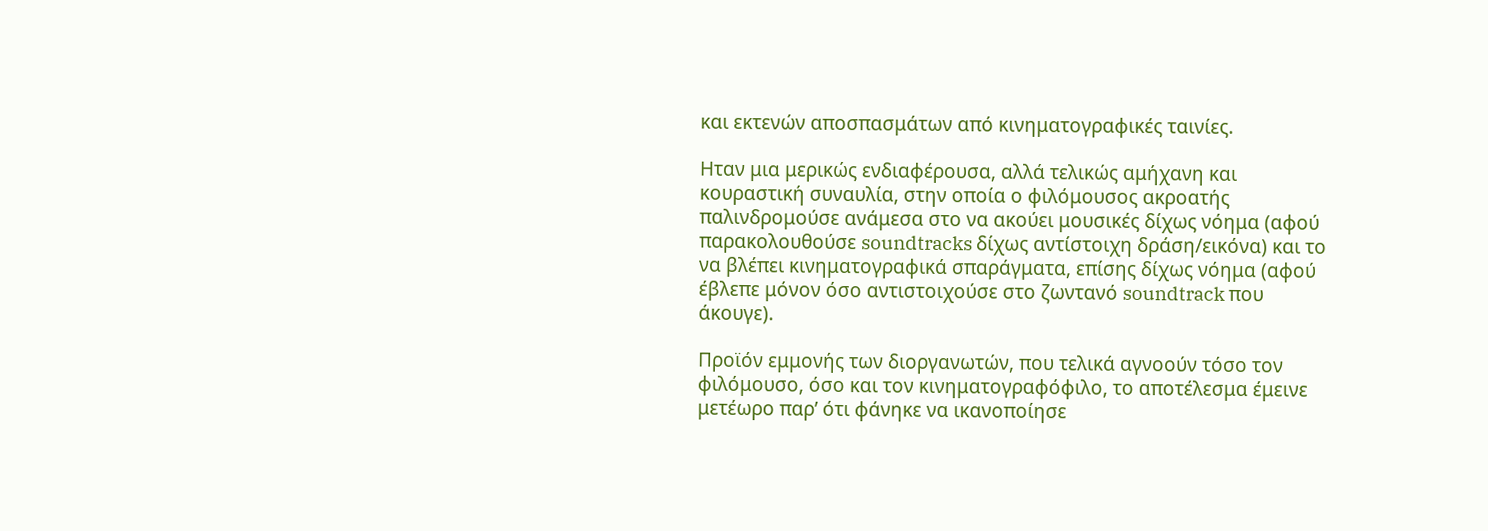και εκτενών αποσπασμάτων από κινηματογραφικές ταινίες.

Ηταν μια μερικώς ενδιαφέρουσα, αλλά τελικώς αμήχανη και κουραστική συναυλία, στην οποία ο φιλόμουσος ακροατής παλινδρομούσε ανάμεσα στο να ακούει μουσικές δίχως νόημα (αφού παρακολουθούσε soundtracks δίχως αντίστοιχη δράση/εικόνα) και το να βλέπει κινηματογραφικά σπαράγματα, επίσης δίχως νόημα (αφού έβλεπε μόνον όσο αντιστοιχούσε στο ζωντανό soundtrack που άκουγε).

Προϊόν εμμονής των διοργανωτών, που τελικά αγνοούν τόσο τον φιλόμουσο, όσο και τον κινηματογραφόφιλο, το αποτέλεσμα έμεινε μετέωρο παρ’ ότι φάνηκε να ικανοποίησε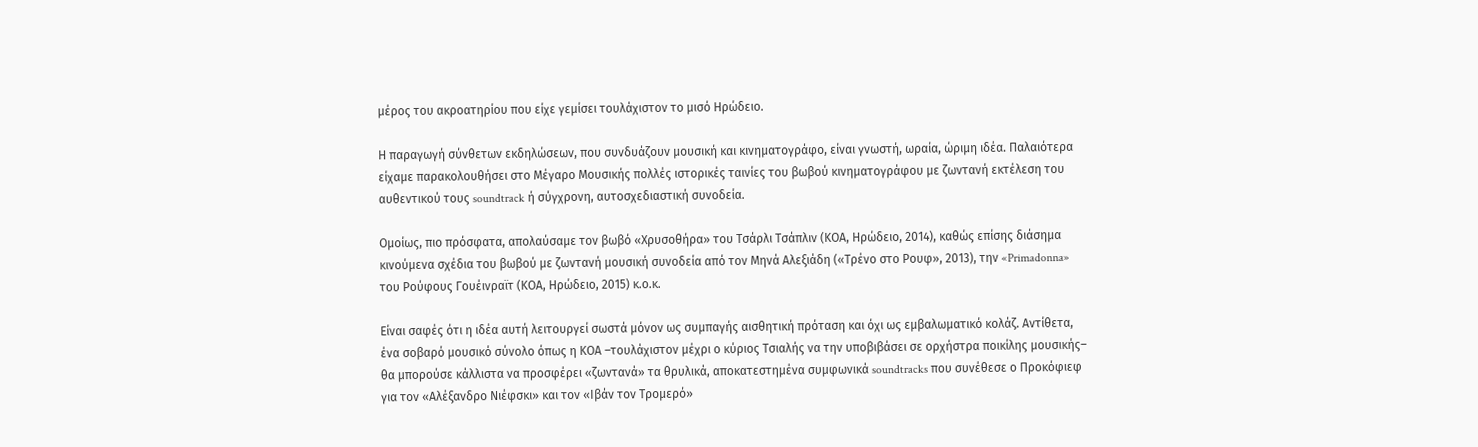μέρος του ακροατηρίου που είχε γεμίσει τουλάχιστον το μισό Ηρώδειο.

Η παραγωγή σύνθετων εκδηλώσεων, που συνδυάζουν μουσική και κινηματογράφο, είναι γνωστή, ωραία, ώριμη ιδέα. Παλαιότερα είχαμε παρακολουθήσει στο Μέγαρο Μουσικής πολλές ιστορικές ταινίες του βωβού κινηματογράφου με ζωντανή εκτέλεση του αυθεντικού τους soundtrack ή σύγχρονη, αυτοσχεδιαστική συνοδεία.

Ομοίως, πιο πρόσφατα, απολαύσαμε τον βωβό «Χρυσοθήρα» του Τσάρλι Τσάπλιν (ΚΟΑ, Ηρώδειο, 2014), καθώς επίσης διάσημα κινούμενα σχέδια του βωβού με ζωντανή μουσική συνοδεία από τον Μηνά Αλεξιάδη («Τρένο στο Ρουφ», 2013), την «Primadonna» του Ρούφους Γουέινραϊτ (ΚΟΑ, Ηρώδειο, 2015) κ.ο.κ.

Είναι σαφές ότι η ιδέα αυτή λειτουργεί σωστά μόνον ως συμπαγής αισθητική πρόταση και όχι ως εμβαλωματικό κολάζ. Αντίθετα, ένα σοβαρό μουσικό σύνολο όπως η ΚΟΑ –τουλάχιστον μέχρι ο κύριος Τσιαλής να την υποβιβάσει σε ορχήστρα ποικίλης μουσικής– θα μπορούσε κάλλιστα να προσφέρει «ζωντανά» τα θρυλικά, αποκατεστημένα συμφωνικά soundtracks που συνέθεσε ο Προκόφιεφ για τον «Αλέξανδρο Νιέφσκι» και τον «Ιβάν τον Τρομερό»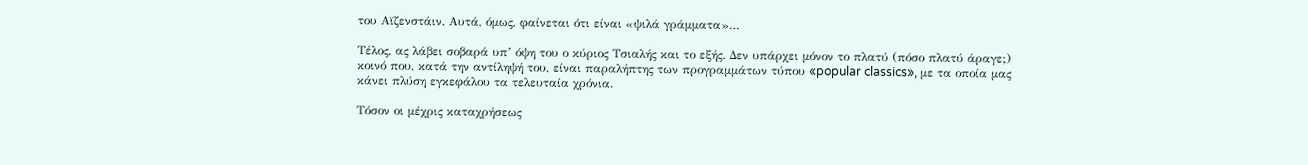του Αϊζενστάιν. Αυτά, όμως, φαίνεται ότι είναι «ψιλά γράμματα»…

Τέλος, ας λάβει σοβαρά υπ’ όψη του ο κύριος Τσιαλής και το εξής. Δεν υπάρχει μόνον το πλατύ (πόσο πλατύ άραγε;) κοινό που, κατά την αντίληψή του, είναι παραλήπτης των προγραμμάτων τύπου «popular classics», με τα οποία μας κάνει πλύση εγκεφάλου τα τελευταία χρόνια.

Τόσον οι μέχρις καταχρήσεως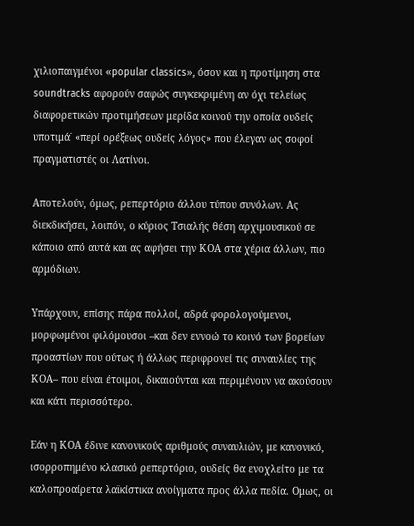χιλιοπαιγμένοι «popular classics», όσον και η προτίμηση στα soundtracks αφορούν σαφώς συγκεκριμένη αν όχι τελείως διαφορετικών προτιμήσεων μερίδα κοινού την οποία ουδείς υποτιμά˙ «περί ορέξεως ουδείς λόγος» που έλεγαν ως σοφοί πραγματιστές οι Λατίνοι.

Αποτελούν, όμως, ρεπερτόριο άλλου τύπου συνόλων. Ας διεκδικήσει, λοιπόν, ο κύριος Τσιαλής θέση αρχιμουσικού σε κάποιο από αυτά και ας αφήσει την ΚΟΑ στα χέρια άλλων, πιο αρμόδιων.

Υπάρχουν, επίσης πάρα πολλοί, αδρά φορολογούμενοι, μορφωμένοι φιλόμουσοι –και δεν εννοώ το κοινό των βορείων προαστίων που ούτως ή άλλως περιφρονεί τις συναυλίες της ΚΟΑ– που είναι έτοιμοι, δικαιούνται και περιμένουν να ακούσουν και κάτι περισσότερο.

Εάν η ΚΟΑ έδινε κανονικούς αριθμούς συναυλιών, με κανονικό, ισορροπημένο κλασικό ρεπερτόριο, ουδείς θα ενοχλείτο με τα καλοπροαίρετα λαϊκίστικα ανοίγματα προς άλλα πεδία. Ομως, οι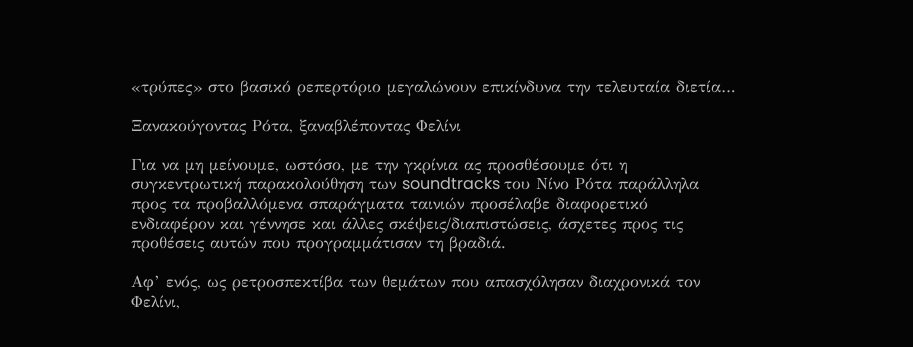«τρύπες» στο βασικό ρεπερτόριο μεγαλώνουν επικίνδυνα την τελευταία διετία…

Ξανακούγοντας Ρότα, ξαναβλέποντας Φελίνι

Για να μη μείνουμε, ωστόσο, με την γκρίνια ας προσθέσουμε ότι η συγκεντρωτική παρακολούθηση των soundtracks του Νίνο Ρότα παράλληλα προς τα προβαλλόμενα σπαράγματα ταινιών προσέλαβε διαφορετικό ενδιαφέρον και γέννησε και άλλες σκέψεις/διαπιστώσεις, άσχετες προς τις προθέσεις αυτών που προγραμμάτισαν τη βραδιά.

Αφ’ ενός, ως ρετροσπεκτίβα των θεμάτων που απασχόλησαν διαχρονικά τον Φελίνι,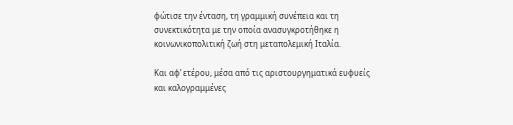φώτισε την ένταση, τη γραμμική συνέπεια και τη συνεκτικότητα με την οποία ανασυγκροτήθηκε η κοινωνικοπολιτική ζωή στη μεταπολεμική Ιταλία.

Και αφ’ ετέρου, μέσα από τις αριστουργηματικά ευφυείς και καλογραμμένες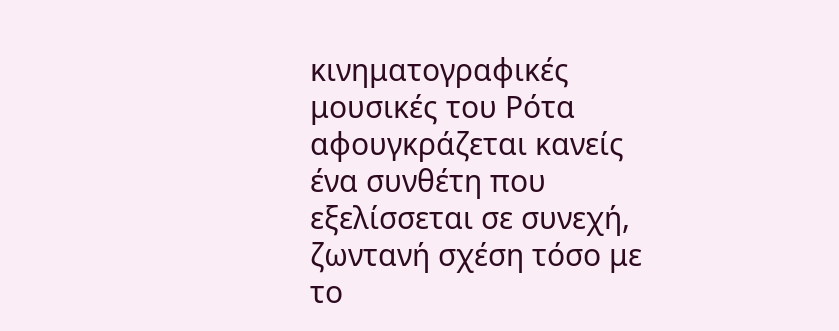κινηματογραφικές μουσικές του Ρότα αφουγκράζεται κανείς ένα συνθέτη που εξελίσσεται σε συνεχή, ζωντανή σχέση τόσο με το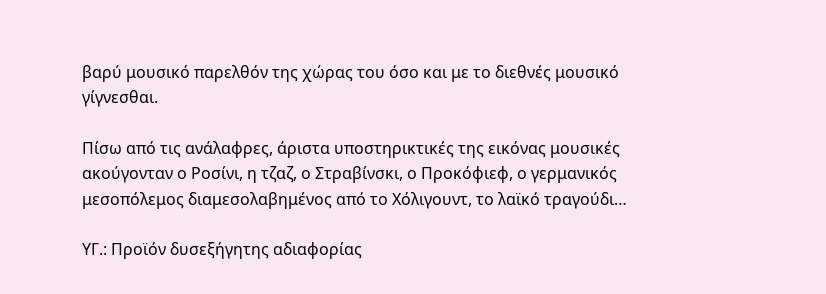βαρύ μουσικό παρελθόν της χώρας του όσο και με το διεθνές μουσικό γίγνεσθαι.

Πίσω από τις ανάλαφρες, άριστα υποστηρικτικές της εικόνας μουσικές ακούγονταν ο Ροσίνι, η τζαζ, ο Στραβίνσκι, ο Προκόφιεφ, ο γερμανικός μεσοπόλεμος διαμεσολαβημένος από το Χόλιγουντ, το λαϊκό τραγούδι…

ΥΓ.: Προϊόν δυσεξήγητης αδιαφορίας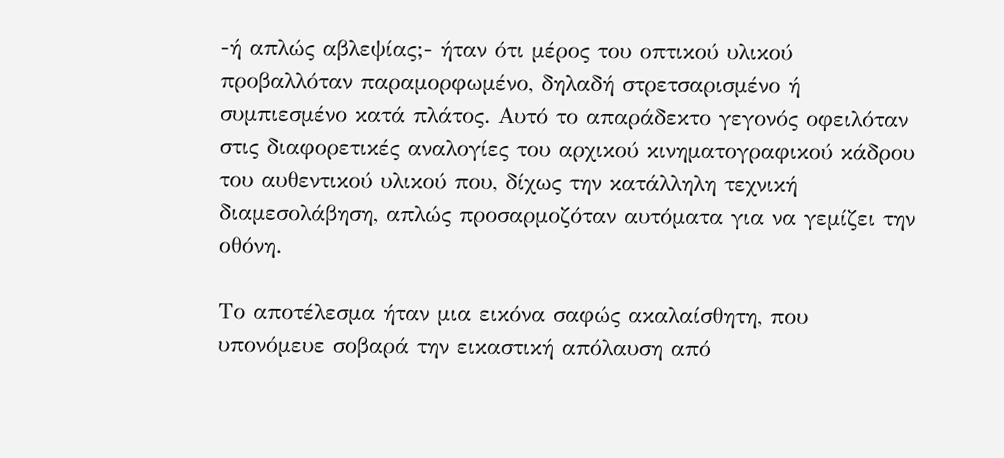-ή απλώς αβλεψίας;- ήταν ότι μέρος του οπτικού υλικού προβαλλόταν παραμορφωμένο, δηλαδή στρετσαρισμένο ή συμπιεσμένο κατά πλάτος. Αυτό το απαράδεκτο γεγονός οφειλόταν στις διαφορετικές αναλογίες του αρχικού κινηματογραφικού κάδρου του αυθεντικού υλικού που, δίχως την κατάλληλη τεχνική διαμεσολάβηση, απλώς προσαρμοζόταν αυτόματα για να γεμίζει την οθόνη.

Το αποτέλεσμα ήταν μια εικόνα σαφώς ακαλαίσθητη, που υπονόμευε σοβαρά την εικαστική απόλαυση από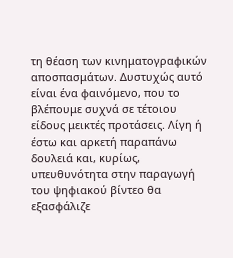τη θέαση των κινηματογραφικών αποσπασμάτων. Δυστυχώς αυτό είναι ένα φαινόμενο, που το βλέπουμε συχνά σε τέτοιου είδους μεικτές προτάσεις. Λίγη ή έστω και αρκετή παραπάνω δουλειά και, κυρίως, υπευθυνότητα στην παραγωγή του ψηφιακού βίντεο θα εξασφάλιζε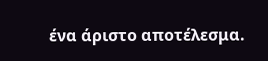ένα άριστο αποτέλεσμα.